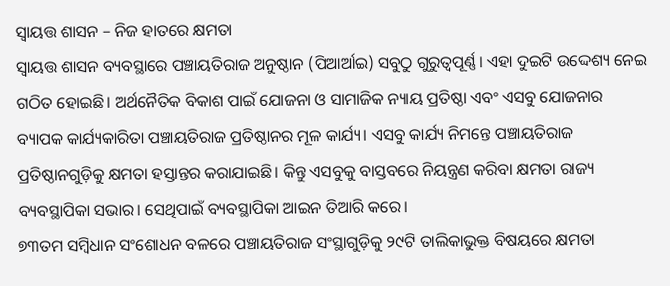ସ୍ବାୟତ୍ତ ଶାସନ – ନିଜ ହାତରେ କ୍ଷମତା
ସ୍ବାୟତ୍ତ ଶାସନ ବ୍ୟବସ୍ଥାରେ ପଞ୍ଚାୟତିରାଜ ଅନୁଷ୍ଠାନ (ପିଆର୍ଆଇ) ସବୁଠୁ ଗୁରୁତ୍ବପୂର୍ଣ୍ଣ। ଏହା ଦୁଇଟି ଉଦ୍ଦେଶ୍ୟ ନେଇ ଗଠିତ ହୋଇଛି। ଅର୍ଥନୈତିକ ବିକାଶ ପାଇଁ ଯୋଜନା ଓ ସାମାଜିକ ନ୍ୟାୟ ପ୍ରତିଷ୍ଠା ଏବଂ ଏସବୁ ଯୋଜନାର ବ୍ୟାପକ କାର୍ଯ୍ୟକାରିତା ପଞ୍ଚାୟତିରାଜ ପ୍ରତିଷ୍ଠାନର ମୂଳ କାର୍ଯ୍ୟ। ଏସବୁ କାର୍ଯ୍ୟ ନିମନ୍ତେ ପଞ୍ଚାୟତିରାଜ ପ୍ରତିଷ୍ଠାନଗୁଡ଼ିକୁ କ୍ଷମତା ହସ୍ତାନ୍ତର କରାଯାଇଛି। କିନ୍ତୁ ଏସବୁକୁ ବାସ୍ତବରେ ନିୟନ୍ତ୍ରଣ କରିବା କ୍ଷମତା ରାଜ୍ୟ ବ୍ୟବସ୍ଥାପିକା ସଭାର। ସେଥିପାଇଁ ବ୍ୟବସ୍ଥାପିକା ଆଇନ ତିଆରି କରେ।
୭୩ତମ ସମ୍ବିଧାନ ସଂଶୋଧନ ବଳରେ ପଞ୍ଚାୟତିରାଜ ସଂସ୍ଥାଗୁଡ଼ିକୁ ୨୯ଟି ତାଲିକାଭୁକ୍ତ ବିଷୟରେ କ୍ଷମତା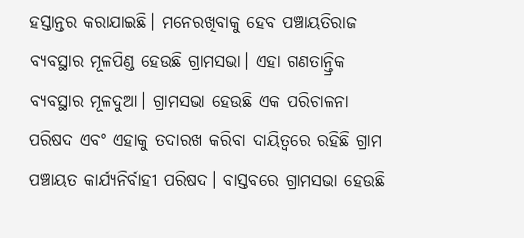ହସ୍ତାନ୍ତର କରାଯାଇଛି। ମନେରଖିବାକୁ ହେବ ପଞ୍ଚାୟତିରାଜ ବ୍ୟବସ୍ଥାର ମୂଳପିଣ୍ଡ ହେଉଛି ଗ୍ରାମସଭା। ଏହା ଗଣତାନ୍ତ୍ରିକ ବ୍ୟବସ୍ଥାର ମୂଳଦୁଆ। ଗ୍ରାମସଭା ହେଉଛି ଏକ ପରିଚାଳନା ପରିଷଦ ଏବଂ ଏହାକୁ ତଦାରଖ କରିବା ଦାୟିତ୍ବରେ ରହିଛି ଗ୍ରାମ ପଞ୍ଚାୟତ କାର୍ଯ୍ୟନିର୍ବାହୀ ପରିଷଦ। ବାସ୍ତବରେ ଗ୍ରାମସଭା ହେଉଛି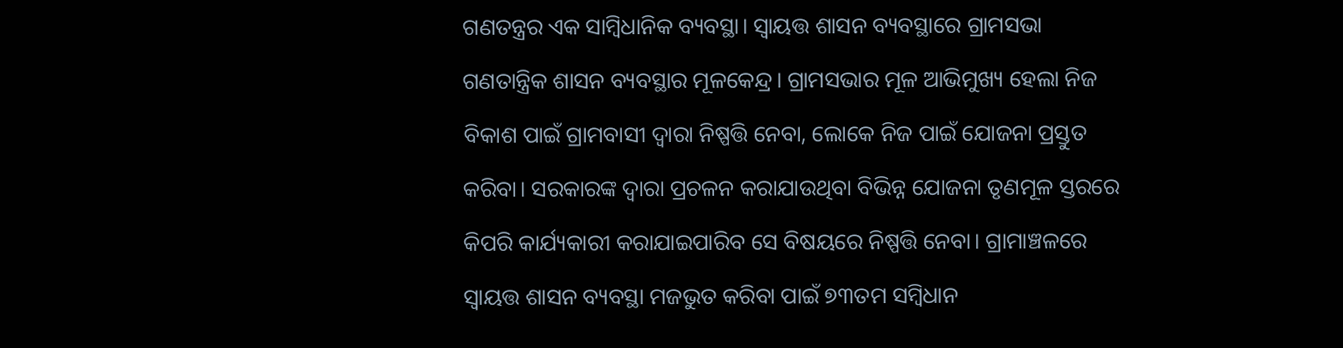ଗଣତନ୍ତ୍ରର ଏକ ସାମ୍ବିଧାନିକ ବ୍ୟବସ୍ଥା। ସ୍ବାୟତ୍ତ ଶାସନ ବ୍ୟବସ୍ଥାରେ ଗ୍ରାମସଭା ଗଣତାନ୍ତ୍ରିକ ଶାସନ ବ୍ୟବସ୍ଥାର ମୂଳକେନ୍ଦ୍ର। ଗ୍ରାମସଭାର ମୂଳ ଆଭିମୁଖ୍ୟ ହେଲା ନିଜ ବିକାଶ ପାଇଁ ଗ୍ରାମବାସୀ ଦ୍ବାରା ନିଷ୍ପତ୍ତି ନେବା, ଲୋକେ ନିଜ ପାଇଁ ଯୋଜନା ପ୍ରସ୍ତୁତ କରିବା। ସରକାରଙ୍କ ଦ୍ବାରା ପ୍ରଚଳନ କରାଯାଉଥିବା ବିଭିନ୍ନ ଯୋଜନା ତୃଣମୂଳ ସ୍ତରରେ କିପରି କାର୍ଯ୍ୟକାରୀ କରାଯାଇପାରିବ ସେ ବିଷୟରେ ନିଷ୍ପତ୍ତି ନେବା। ଗ୍ରାମାଞ୍ଚଳରେ ସ୍ବାୟତ୍ତ ଶାସନ ବ୍ୟବସ୍ଥା ମଜଭୁତ କରିବା ପାଇଁ ୭୩ତମ ସମ୍ବିଧାନ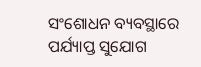ସଂଶୋଧନ ବ୍ୟବସ୍ଥାରେ ପର୍ଯ୍ୟାପ୍ତ ସୁଯୋଗ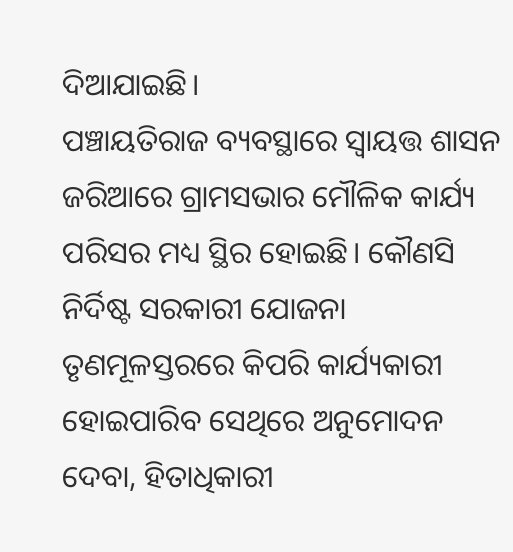ଦିଆଯାଇଛି।
ପଞ୍ଚାୟତିରାଜ ବ୍ୟବସ୍ଥାରେ ସ୍ବାୟତ୍ତ ଶାସନ ଜରିଆରେ ଗ୍ରାମସଭାର ମୌଳିକ କାର୍ଯ୍ୟ ପରିସର ମଧ୍ୟ ସ୍ଥିର ହୋଇଛି। କୌଣସି ନିର୍ଦିଷ୍ଟ ସରକାରୀ ଯୋଜନା ତୃଣମୂଳସ୍ତରରେ କିପରି କାର୍ଯ୍ୟକାରୀ ହୋଇପାରିବ ସେଥିରେ ଅନୁମୋଦନ ଦେବା, ହିତାଧିକାରୀ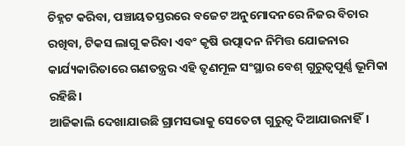ଚିହ୍ନଟ କରିବା, ପଞ୍ଚାୟତସ୍ତରରେ ବଜେଟ ଅନୁମୋଦନରେ ନିଜର ବିଚାର ରଖିବା, ଟିକସ ଲାଗୁ କରିବା ଏବଂ କୃଷି ଉତ୍ପାଦନ ନିମିତ୍ତ ଯୋଜନାର କାର୍ଯ୍ୟକାରିତାରେ ଗଣତନ୍ତ୍ରର ଏହି ତୃଣମୂଳ ସଂସ୍ଥାର ବେଶ୍ ଗୁରୁତ୍ବପୂର୍ଣ୍ଣ ଭୂମିକା ରହିଛି।
ଆଜିକାଲି ଦେଖାଯାଉଛି ଗ୍ରାମସଭାକୁ ସେତେଟା ଗୁରୁତ୍ବ ଦିଆଯାଉନାହିଁ।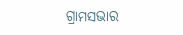ଗ୍ରାମସଭାର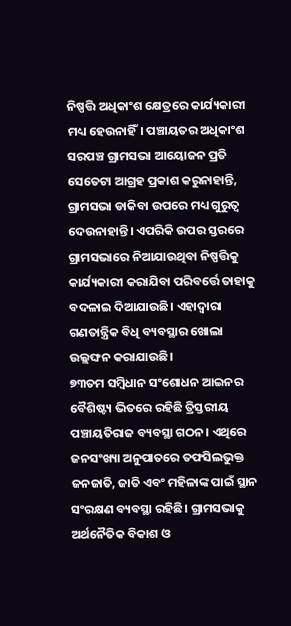ନିଷ୍ପତ୍ତି ଅଧିକାଂଶ କ୍ଷେତ୍ରରେ କାର୍ଯ୍ୟକାରୀ ମଧ୍ୟ ହେଉନାହିଁ। ପଞ୍ଚାୟତର ଅଧିକାଂଶ ସରପଞ୍ଚ ଗ୍ରାମସଭା ଆୟୋଜନ ପ୍ରତି ସେତେଟା ଆଗ୍ରହ ପ୍ରକାଶ କରୁନାହାନ୍ତି, ଗ୍ରାମସଭା ଡାକିବା ଉପରେ ମଧ୍ୟ ଗୁରୁତ୍ବ ଦେଉନାହାନ୍ତି। ଏପରିକି ଉପର ସ୍ତରରେ ଗ୍ରାମସଭାରେ ନିଆଯାଉଥିବା ନିଷ୍ପତ୍ତିକୁ କାର୍ଯ୍ୟକାରୀ କରାଯିବା ପରିବର୍ତ୍ତେ ତାହାକୁ ବଦଳାଇ ଦିଆଯାଉଛି। ଏହାଦ୍ବାରା ଗଣତାନ୍ତ୍ରିକ ବିଧି ବ୍ୟବସ୍ଥାର ଖୋଲା ଉଲ୍ଲଙ୍ଘନ କରାଯାଉଛି।
୭୩ତମ ସମ୍ବିଧାନ ସଂଶୋଧନ ଆଇନର ବୈଶିଷ୍ଟ୍ୟ ଭିତରେ ରହିଛି ତ୍ରିସ୍ତରୀୟ ପଞ୍ଚାୟତିରାଜ ବ୍ୟବସ୍ଥା ଗଠନ। ଏଥିରେ ଜନସଂଖ୍ୟା ଅନୁପାତରେ ତଫସିଲଭୁକ୍ତ ଜନଜାତି, ଜାତି ଏବଂ ମହିଳାଙ୍କ ପାଇଁ ସ୍ଥାନ ସଂରକ୍ଷଣ ବ୍ୟବସ୍ଥା ରହିଛି। ଗ୍ରାମସଭାକୁ ଅର୍ଥନୈତିକ ବିକାଶ ଓ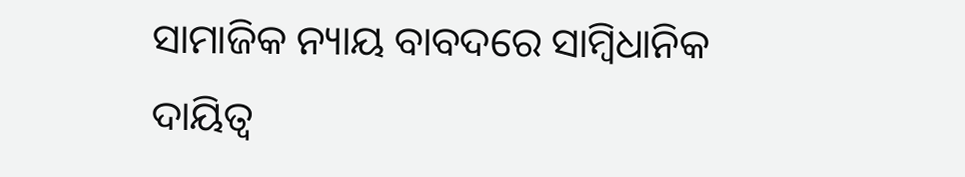ସାମାଜିକ ନ୍ୟାୟ ବାବଦରେ ସାମ୍ବିଧାନିକ ଦାୟିତ୍ବ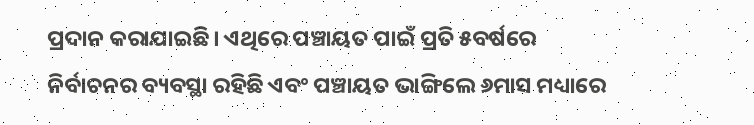ପ୍ରଦାନ କରାଯାଇଛି। ଏଥିରେ ପଞ୍ଚାୟତ ପାଇଁ ପ୍ରତି ୫ବର୍ଷରେ ନିର୍ବାଚନର ବ୍ୟବସ୍ଥା ରହିଛି ଏବଂ ପଞ୍ଚାୟତ ଭାଙ୍ଗିଲେ ୬ମାସ ମଧ୍ୟାରେ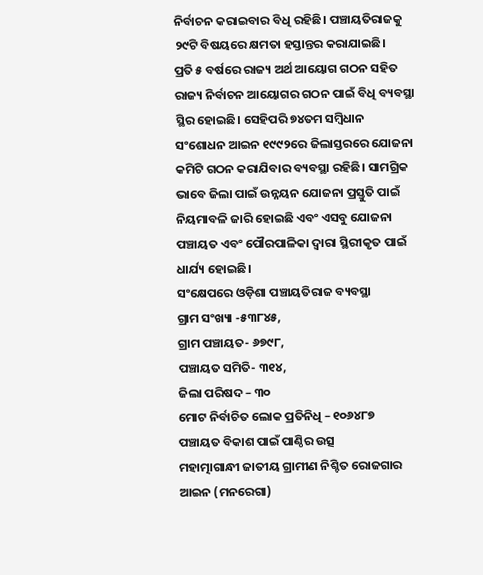ନିର୍ବାଚନ କରାଇବାର ବିଧି ରହିଛି। ପଞ୍ଚାୟତିରାଜକୁ ୨୯ଟି ବିଷୟରେ କ୍ଷମତା ହସ୍ତାନ୍ତର କରାଯାଇଛି।
ପ୍ରତି ୫ ବର୍ଷରେ ରାଜ୍ୟ ଅର୍ଥ ଆୟୋଗ ଗଠନ ସହିତ ରାଜ୍ୟ ନିର୍ବାଚନ ଆୟୋଗର ଗଠନ ପାଇଁ ବିଧି ବ୍ୟବସ୍ଥା ସ୍ଥିର ହୋଇଛି। ସେହିପରି ୭୪ତମ ସମ୍ବିଧାନ ସଂଶୋଧନ ଆଇନ ୧୯୯୨ରେ ଜିଲାସ୍ତରରେ ଯୋଜନା କମିଟି ଗଠନ କରାଯିବାର ବ୍ୟବସ୍ଥା ରହିଛି। ସାମଗ୍ରିକ ଭାବେ ଜିଲା ପାଇଁ ଉନ୍ନୟନ ଯୋଜନା ପ୍ରସ୍ତୁତି ପାଇଁ ନିୟମାବଳି ଜାରି ହୋଇଛି ଏବଂ ଏସବୁ ଯୋଜନା ପଞ୍ଚାୟତ ଏବଂ ପୌରପାଳିକା ଦ୍ବାରା ସ୍ଥିରୀକୃତ ପାଇଁ ଧାର୍ଯ୍ୟ ହୋଇଛି।
ସଂକ୍ଷେପରେ ଓଡ଼ିଶା ପଞ୍ଚାୟତିରାଜ ବ୍ୟବସ୍ଥା
ଗ୍ରାମ ସଂଖ୍ୟା -୫୩୮୪୫,
ଗ୍ରାମ ପଞ୍ଚାୟତ- ୬୭୯୮,
ପଞ୍ଚାୟତ ସମିତି- ୩୧୪,
ଜିଲା ପରିଷଦ – ୩୦
ମୋଟ ନିର୍ବାଚିତ ଲୋକ ପ୍ରତିନିଧି – ୧୦୬୪୮୭
ପଞ୍ଚାୟତ ବିକାଶ ପାଇଁ ପାଣ୍ଠିର ଉତ୍ସ
ମହାତ୍ମାଗାନ୍ଧୀ ଜାତୀୟ ଗ୍ରାମୀଣ ନିଶ୍ଚିତ ରୋଜଗାର ଆଇନ (ମନରେଗା)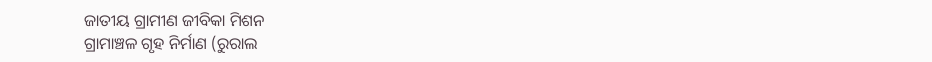ଜାତୀୟ ଗ୍ରାମୀଣ ଜୀବିକା ମିଶନ
ଗ୍ରାମାଞ୍ଚଳ ଗୃହ ନିର୍ମାଣ (ରୁରାଲ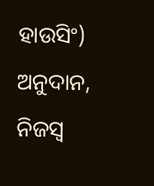ହାଉସିଂ) ଅନୁଦାନ,
ନିଜସ୍ବ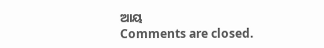ଆୟ
Comments are closed.